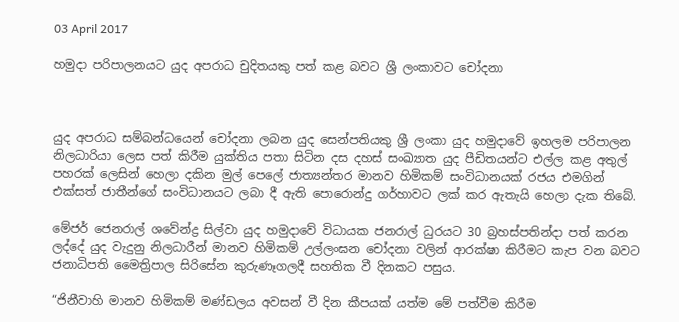03 April 2017

හමුදා පරිපාලනයට යුද අපරාධ චුදිතයකු පත් කළ බවට ශ්‍රී ලංකාවට චෝදනා



යුද අපරාධ සම්බන්ධයෙන් චෝදනා ලබන යුද සෙන්පතියකු ශ්‍රී ලංකා යුද හමුදාවේ ඉහලම පරිපාලන නිලධාරියා ලෙස පත් කිරීම යුක්තිය පතා සිටින දස දහස් සංඛ්‍යාත යුද පීඩිතයන්ට එල්ල කළ අතුල් පහරක් ලෙසින් හෙලා දකින මුල් පෙලේ ජාත්‍යන්තර මානව හිමිකම් සංවිධානයක් රජය එමගින් එක්සත් ජාතීන්ගේ සංවිධානයට ලබා දී ඇති පොරොන්දු ගර්හාවට ලක් කර ඇතැයි හෙලා දැක තිබේ.

මේජර් ජෙනරාල් ශවේන්ද්‍ර සිල්වා යුද හමුදාවේ විධායක ජනරාල් ධුරයට 30 බ්‍රහස්පතින්දා පත් කරන ලද්දේ යුද වැදුනු නිලධාරීන් මානව හිමිකම් උල්ලංඝන චෝදනා වලින් ආරක්ෂා කිරීමට කැප වන බවට ජනාධිපති මෛත්‍රිපාල සිරිසේන කුරුණෑගලදී සහතික වී දිනකට පසුය.

“ජිනීවාහි මානව හිමිකම් මණ්ඩලය අවසන් වී දින කීපයක් යත්ම මේ පත්වීම කිරීම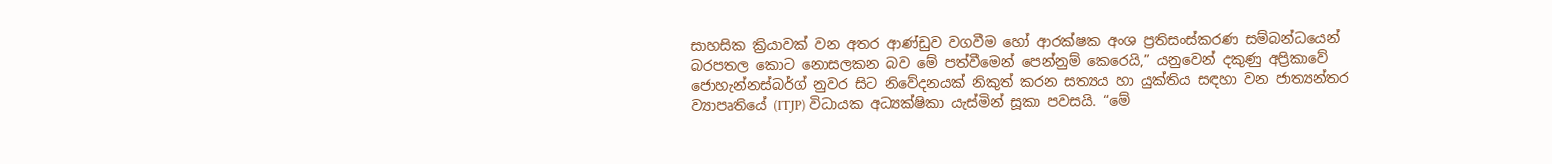සාහසික ක්‍රියාවක් වන අතර ආණ්ඩුව වගවීම හෝ ආරක්ෂක අංශ ප්‍රතිසංස්කරණ සම්බන්ධයෙන් බරපතල කොට නොසලකන බව මේ පත්වීමෙන් පෙන්නුම් කෙරෙයි,” යනුවෙන් දකුණු අප්‍රිකාවේ ජොහැන්නස්බර්ග් නුවර සිට නිවේදනයක් නිකුත් කරන සත්‍යය හා යුක්තිය සඳහා වන ජාත්‍යන්තර ව්‍යාපෘතියේ (ITJP) විධායක අධ්‍යක්ෂිකා යැස්මින් සූකා පවසයි. “මේ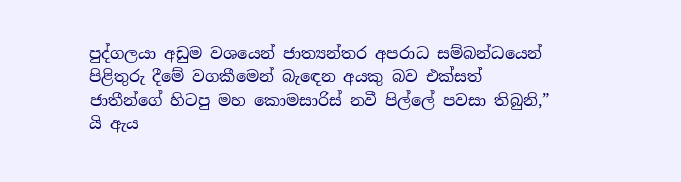පුද්ගලයා අඩුම වශයෙන් ජාත්‍යන්තර අපරාධ සම්බන්ධයෙන් පිළිතුරු දීමේ වගකීමෙන් බැඳෙන අයකු බව එක්සත් ජාතීන්ගේ හිටපු මහ කොමසාරිස් නවී පිල්ලේ පවසා තිබුනි,” යි ඇය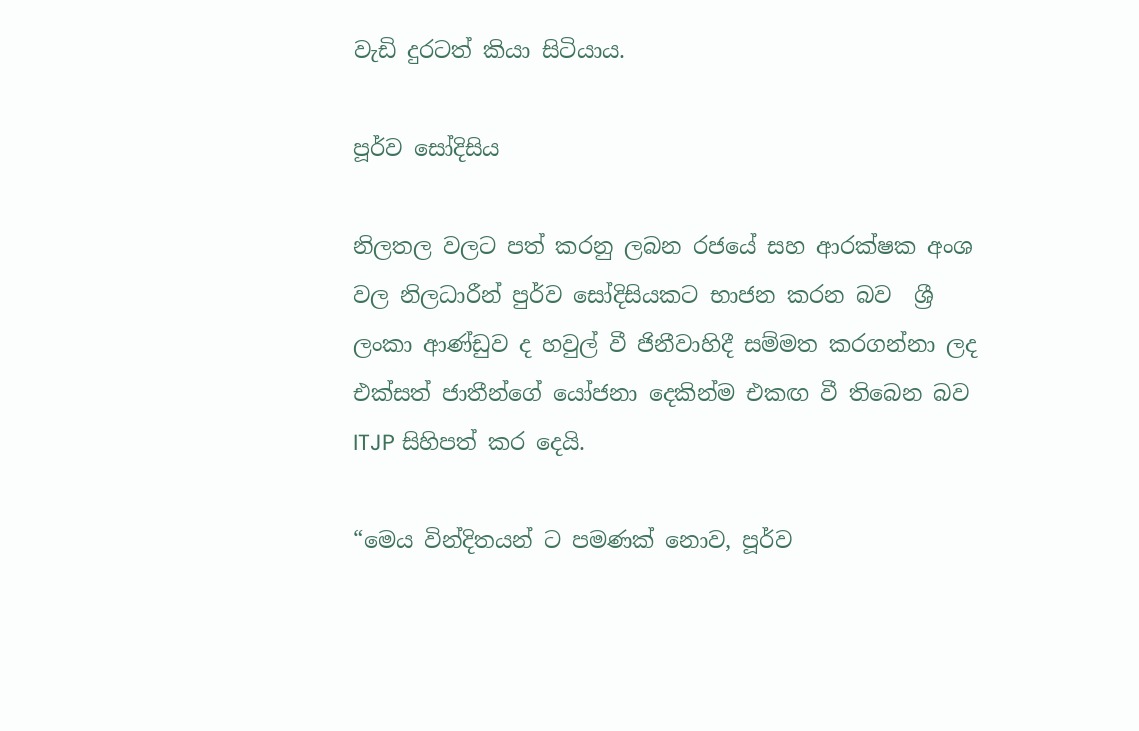වැඩි දුරටත් කියා සිටියාය.

පූර්ව සෝදිසිය

නිලතල වලට පත් කරනු ලබන රජයේ සහ ආරක්ෂක අංශ වල නිලධාරීන් පුර්ව සෝදිසියකට භාජන කරන බව  ශ්‍රී ලංකා ආණ්ඩුව ද හවුල් වී ජිනීවාහිදී සම්මත කරගන්නා ලද එක්සත් ජාතීන්ගේ යෝජනා දෙකින්ම එකඟ වී තිබෙන බව ITJP සිහිපත් කර දෙයි.

“මෙය වින්දිතයන් ට පමණක් නොව, පූර්ව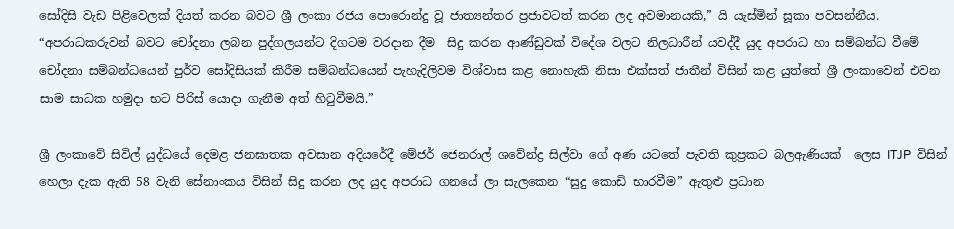සෝදිසි වැඩ පිළිවෙලක් දියත් කරන බවට ශ්‍රී ලංකා රජය පොරොන්දු වූ ජාත්‍යන්තර ප්‍රජාවටත් කරන ලද අවමානයකි,” යි යැස්මින් සූකා පවසන්නීය. “අපරාධකරුවන් බවට චෝදනා ලබන පුද්ගලයන්ට දිගටම වරදාන දීම  සිදු කරන ආණ්ඩුවක් විදේශ වලට නිලධාරීන් යවද්දී යුද අපරාධ හා සම්බන්ධ වීමේ චෝදනා සම්බන්ධයෙන් පුර්ව සෝදිසියක් කිරීම සම්බන්ධයෙන් පැහැදිලිවම විශ්වාස කළ නොහැකි නිසා එක්සත් ජාතීන් විසින් කළ යුත්තේ ශ්‍රී ලංකාවෙන් එවන සාම සාධක හමුදා භට පිරිස් යොදා ගැනීම අත් හිටුවීමයි.”

ශ්‍රී ලංකාවේ සිවිල් යුද්ධයේ දෙමළ ජනඝාතක අවසාන අදියරේදී මේජර් ජෙනරාල් ශවේන්ද්‍ර සිල්වා ගේ අණ යටතේ පැවති කුප්‍රකට බලඇණියක්  ලෙස ITJP  විසින් හෙලා දැක ඇති 58 වැනි සේනාංකය විසින් සිදු කරන ලද යුද අපරාධ ගනයේ ලා සැලකෙන “සුදු කොඩි භාරවීම” ඇතුළු ප්‍රධාන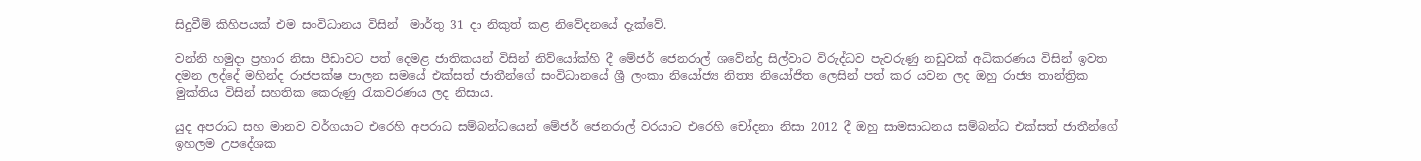සිදුවීම් කිහිපයක් එම සංවිධානය විසින්  මාර්තු 31 දා නිකුත් කළ නිවේදනයේ දැක්වේ.

වන්නි හමුදා ප්‍රහාර නිසා පීඩාවට පත් දෙමළ ජාතිකයන් විසින් නිව්යෝක්හි දී මේජර් ජෙනරාල් ශවේන්ද්‍ර සිල්වාට විරුද්ධව පැවරුණු නඩුවක් අධිකරණය විසින් ඉවත දමන ලද්දේ මහින්ද රාජපක්ෂ පාලන සමයේ එක්සත් ජාතීන්ගේ සංවිධානයේ ශ්‍රී ලංකා නියෝජ්‍ය නිත්‍ය නියෝජිත ලෙසින් පත් කර යවන ලද ඔහු රාජ්‍ය තාන්ත්‍රික මුක්තිය විසින් සහතික කෙරුණු රැකවරණය ලද නිසාය.

යුද අපරාධ සහ මානව වර්ගයාට එරෙහි අපරාධ සම්බන්ධයෙන් මේජර් ජෙනරාල් වරයාට එරෙහි චෝදනා නිසා 2012 දී ඔහු සාමසාධනය සම්බන්ධ එක්සත් ජාතීන්ගේ ඉහලම උපදේශක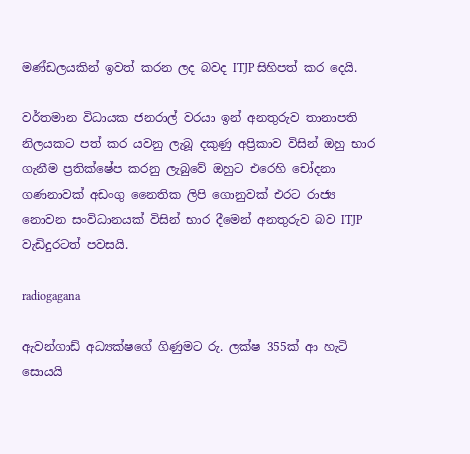මණ්ඩලයකින් ඉවත් කරන ලද බවද ITJP සිහිපත් කර දෙයි.

වර්තමාන විධායක ජනරාල් වරයා ඉන් අනතුරුව තානාපති නිලයකට පත් කර යවනු ලැබූ දකුණු අප්‍රිකාව විසින් ඔහු භාර ගැනීම ප්‍රතික්ෂේප කරනු ලැබුවේ ඔහුට එරෙහි චෝදනා ගණනාවක් අඩංගු නෛතික ලිපි ගොනුවක් එරට රාජ්‍ය නොවන සංවිධානයක් විසින් භාර දීමෙන් අනතුරුව බව ITJP වැඩිදුරටත් පවසයි.

radiogagana

ඇවන්ගාඩ් අධ්‍යක්ෂගේ ගිණුමට රු. ලක්ෂ 355ක් ආ හැටි සොයයි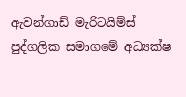ඇවන්ගාඩ් මැරිටයිම්ස් පුද්ගලික සමාගමේ අධ්‍යක්ෂ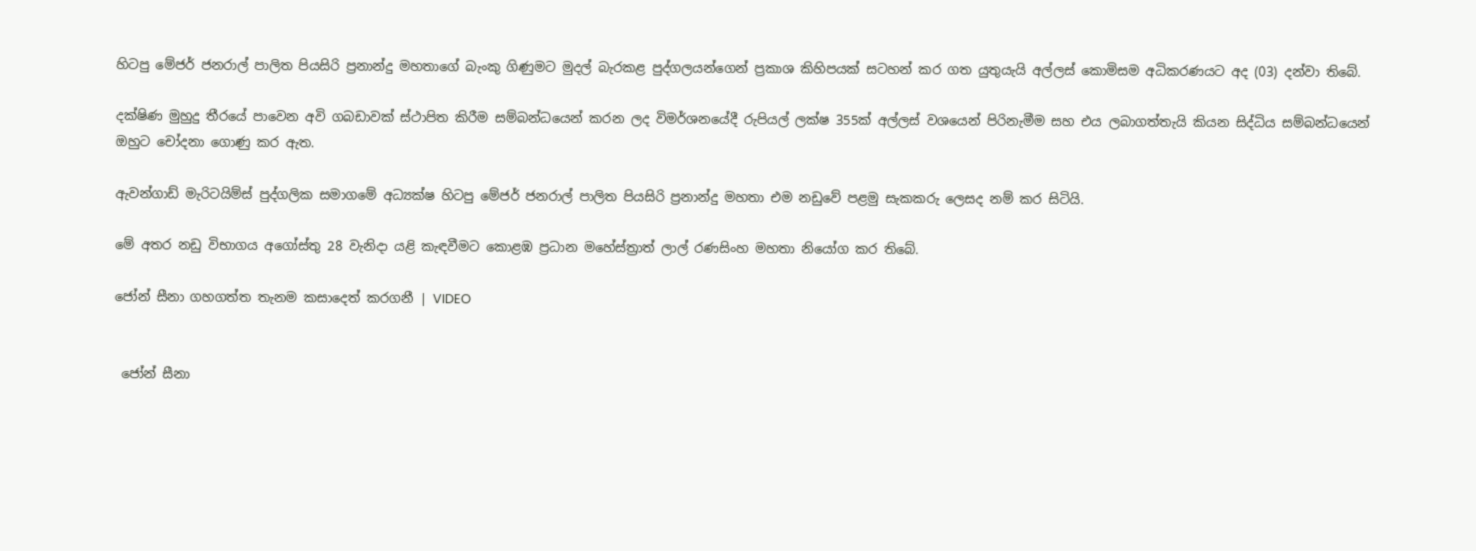හිටපු මේජර් ජනරාල් පාලිත පියසිරි ප්‍රනාන්දු මහතාගේ බැංකු ගිණුමට මුදල් බැරකළ පුද්ගලයන්ගෙන් ප්‍රකාශ කිහිපයක් සටහන් කර ගත යුතුයැයි අල්ලස් කොමිසම අධිකරණයට අද (03) දන්වා තිබේ.

දක්ෂිණ මුහුදු තීරයේ පාවෙන අවි ගබඩාවක් ස්ථාපිත කිරීම සම්බන්ධයෙන් කරන ලද විමර්ශනයේදී රුපියල් ලක්ෂ 355ක් අල්ලස් වශයෙන් පිරිනැමීම සහ එය ලබාගත්තැයි කියන සිද්ධිය සම්බන්ධයෙන් ඔහුට චෝදනා ගොණු කර ඇත.

ඇවන්ගාඩ් මැරිටයිම්ස් පුද්ගලික සමාගමේ අධ්‍යක්ෂ හිටපු මේජර් ජනරාල් පාලිත පියසිරි ප්‍රනාන්දු මහතා එම නඩුවේ පළමු සැකකරු ලෙසද නම් කර සිටියි.

මේ අතර නඩු විභාගය අගෝස්තු 28 වැනිදා යළි කැඳවීමට කොළඹ ප්‍රධාන මහේස්ත්‍රාත් ලාල් රණසිංහ මහතා නියෝග කර තිබේ.

ජෝන් සීනා ගහගත්ත තැනම කසාදෙත් කරගනී | VIDEO


 ජෝන් සීනා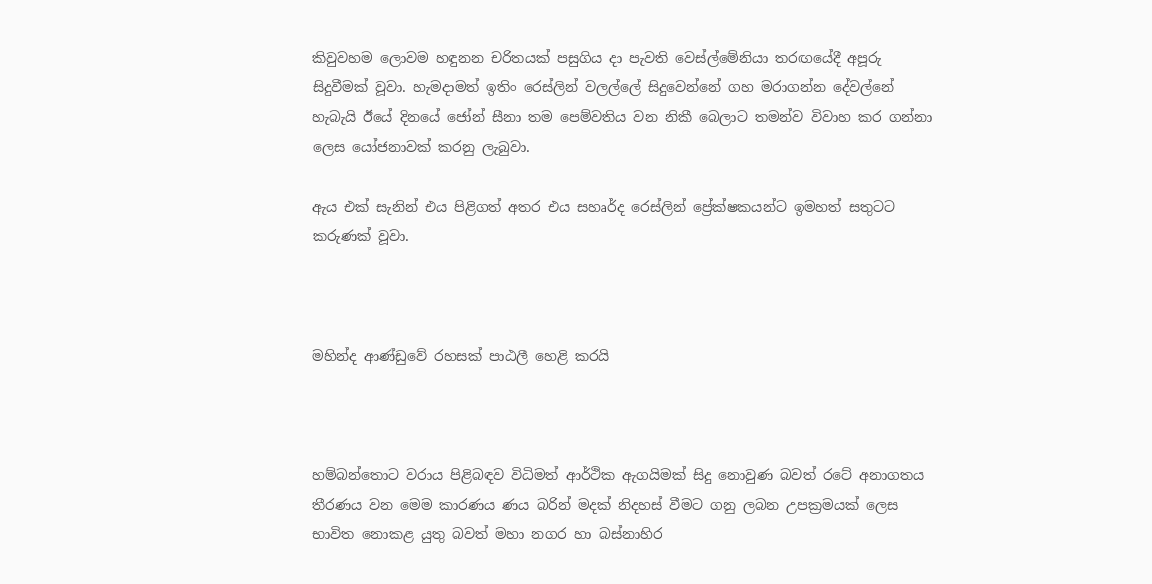කිවුවහම ලොවම හඳුනන චරිතයක් පසුගිය දා පැවති වෙස්ල්මේනියා තරඟයේදී අපූරු සිදුවීමක් වූවා. හැමදාමත් ඉතිං රෙස්ලින් වලල්ලේ සිදුවෙන්නේ ගහ මරාගන්න දේවල්නේ හැබැයි ඊයේ දිනයේ ජෝන් සීනා තම පෙම්වතිය වන නිකී බෙලාට තමන්ව විවාහ කර ගන්නා ලෙස යෝජනාවක් කරනු ලැබුවා.

ඇය එක් සැනින් එය පිළිගත් අතර එය සහෘර්ද රෙස්ලින් ප්‍රේක්ෂකයන්ට ඉමහත් සතුටට කරුණක් වූවා.



මහින්ද ආණ්ඩුවේ රහසක් පාඨලී හෙළි කරයි



හම්බන්තොට වරාය පිළිබඳව විධිමත් ආර්ථික ඇගයිමක් සිදු නොවුණ බවත් රටේ අනාගතය තීරණය වන මෙම කාරණය ණය බරින් මදක් නිදහස් වීමට ගනු ලබන උපක්‍රමයක් ලෙස භාවිත නොකළ යුතු බවත් මහා නගර හා බස්නාහිර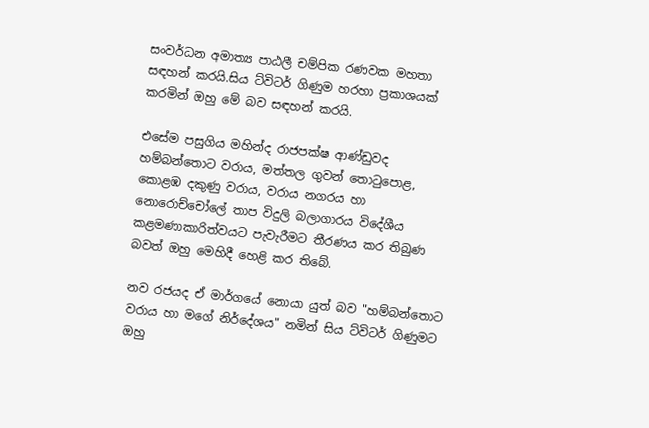සංවර්ධන අමාත්‍ය පාඨලී චම්පික රණවක මහතා සඳහන් කරයි.සිය ට්විටර් ගිණුම හරහා ප්‍රකාශයක් කරමින් ඔහු මේ බව සඳහන් කරයි.

එසේම පසුගිය මහින්ද රාජපක්ෂ ආණ්ඩුවද හම්බන්තොට වරාය, මත්තල ගුවන් තොටුපොළ, කොළඹ දකුණු වරාය, වරාය නගරය හා නොරොච්චෝලේ තාප විදුලි බලාගාරය විදේශීය කළමණාකාරිත්වයට පැවැරීමට තීරණය කර තිබුණ බවත් ඔහු මෙහිදී හෙළි කර තිබේ.

නව රජයද ඒ මාර්ගයේ නොයා යුත් බව "හම්බන්තොට වරාය හා මගේ නිර්දේශය" නමින් සිය ට්විටර් ගිණුමට ඔහු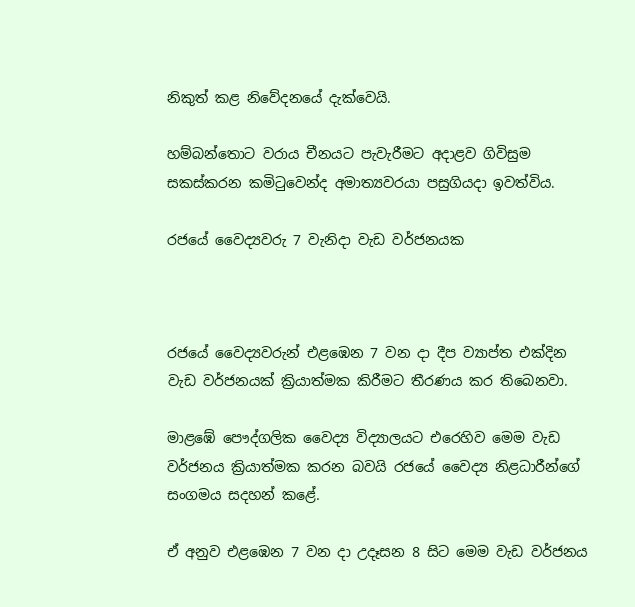නිකුත් කළ නිවේදනයේ දැක්වෙයි.

හම්බන්තොට වරාය චීනයට පැවැරීමට අදාළව ගිවිසුම සකස්කරන කමිටුවෙන්ද අමාත්‍යවරයා පසුගියදා ඉවත්විය.

රජයේ වෛද්‍යවරු 7 වැනිදා වැඩ වර්ජනයක



රජයේ වෛද්‍යවරුන් එළඹෙන 7 වන දා දීප ව්‍යාප්ත එක්දින වැඩ වර්ජනයක් ක්‍රියාත්මක කිරීමට තීරණය කර තිබෙනවා.

මාළඹේ පෞද්ගලික වෛද්‍ය විද්‍යාලයට එරෙහිව මෙම වැඩ වර්ජනය ක්‍රියාත්මක කරන බවයි රජයේ වෛද්‍ය නිළධාරීන්ගේ සංගමය සදහන් කළේ.

ඒ අනුව එළඹෙන 7 වන දා උදෑසන 8 සිට මෙම වැඩ වර්ජනය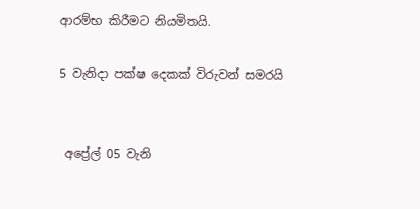ආරම්භ කිරීමට නියමිතයි.

5 වැනිදා පක්ෂ දෙකක් විරුවන් සමරයි


 අප්‍රේල් 05 වැනි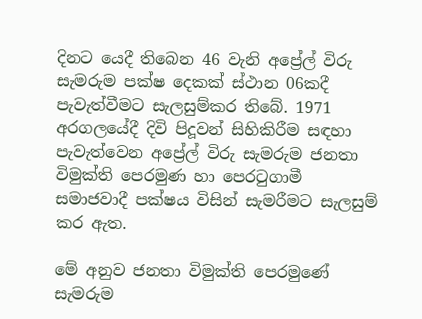දිනට යෙදී තිබෙන 46 වැනි අප්‍රේල් විරු සැමරුම පක්ෂ දෙකක් ස්ථාන 06කදී පැවැත්වීමට සැලසුම්කර තිබේ. 1971 අරගලයේදී දිවි පිදූවන් සිහිකිරීම සඳහා පැවැත්වෙන අප්‍රේල් විරු සැමරුම ජනතා විමුක්ති පෙරමුණ හා පෙරටුගාමී සමාජවාදී පක්ෂය විසින් සැමරීමට සැලසුම් කර ඇත.

මේ අනුව ජනතා විමුක්ති පෙරමුණේ සැමරුම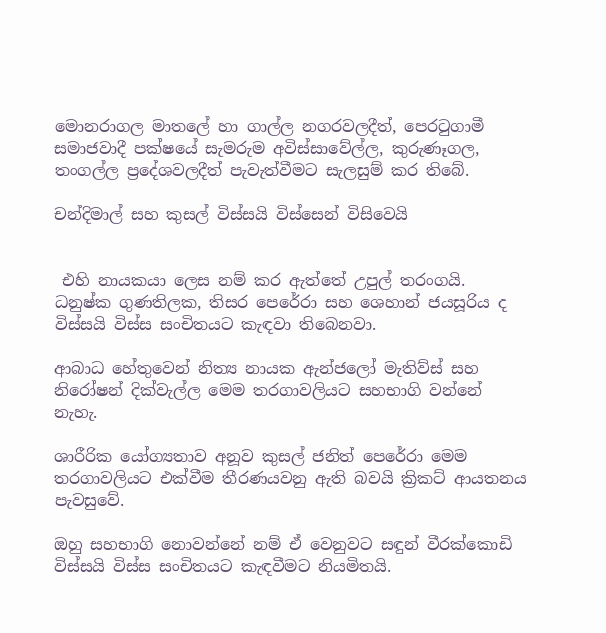මොනරාගල මාතලේ හා ගාල්ල නගරවලදීත්, පෙරටුගාමී සමාජවාදී පක්ෂයේ සැමරුම අවිස්සාවේල්ල, කුරුණෑගල, තංගල්ල ප්‍රදේශවලදීත් පැවැත්වීමට සැලසුම් කර තිබේ.

චන්දිමාල් සහ කුසල් විස්සයි විස්සෙන් විසිවෙයි


 එහි නායකයා ලෙස නම් කර ඇත්තේ උපුල් තරංගයි. ධනුෂ්ක ගුණතිලක, තිසර පෙරේරා සහ ශෙහාන් ජයසූරිය ද විස්සයි විස්ස සංචිතයට කැඳවා තිබෙනවා.

ආබාධ හේතුවෙන් නිත්‍ය නායක ඇන්ජලෝ මැතිව්ස් සහ නිරෝෂන් දික්වැල්ල මෙම තරගාවලියට සහභාගි වන්නේ නැහැ.

ශාරීරික යෝග්‍යතාව අනූව කුසල් ජනිත් පෙරේරා මෙම තරගාවලියට එක්වීම තීරණයවනු ඇති බවයි ක්‍රිකට් ආයතනය පැවසුවේ.

ඔහු සහභාගි නොවන්නේ නම් ඒ වෙනුවට සඳුන් වීරක්කොඩි විස්සයි විස්ස සංචිතයට කැඳවීමට නියමිතයි.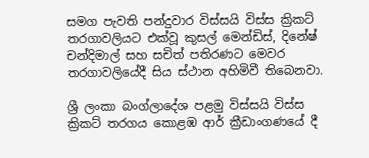සමග පැවති පන්දුවාර විස්සයි විස්ස ක්‍රිකට් තරගාවලියට එක්වූ කුසල් මෙන්ඩිස්, දිනේෂ් චන්දිමාල් සහ සචිත් පතිරණට මෙවර තරගාවලියේදී සිය ස්ථාන අහිමිවී තිබෙනවා.

ශ්‍රී ලංකා බංග්ලාදේශ පළමු විස්සයි විස්ස ක්‍රිකට් තරගය කොළඹ ආර් ක්‍රීඩාංගණයේ දී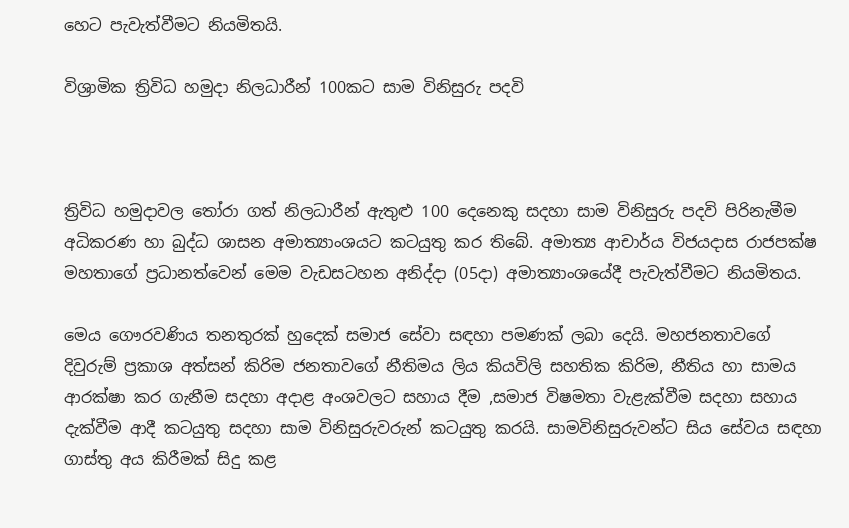හෙට පැවැත්වීමට නියමිතයි.

විශ්‍රාමික ත්‍රිවිධ හමුදා නිලධාරීන් 100කට සාම විනිසුරු පදවි



ත්‍රිවිධ හමුදාවල තෝරා ගත් නිලධාරීන් ඇතුළු 100 දෙනෙකු සදහා සාම විනිසුරු පදවි පිරිනැමීම අධිකරණ හා බුද්ධ ශාසන අමාත්‍යාංශයට කටයුතු කර තිබේ. අමාත්‍ය ආචාර්ය විජයදාස රාජපක්ෂ මහතාගේ ප්‍රධානත්වෙන් මෙම වැඩසටහන අනිද්දා (05දා) අමාත්‍යාංශයේදී පැවැත්වීමට නියමිතය.

මෙය ගෞරවණිය තනතුරක් හුදෙක් සමාජ සේවා සඳහා පමණක් ලබා දෙයි. මහජනතාවගේ දිවුරුම් ප්‍රකාශ අත්සන් කිරිම ජනතාවගේ නීතිමය ලිය කියවිලි සහතික කිරිම, නීතිය හා සාමය ආරක්ෂා කර ගැනීම සදහා අදාළ අංශවලට සහාය දීම ,සමාජ විෂමතා වැළැක්වීම සදහා සහාය දැක්වීම ආදී කටයුතු සදහා සාම විනිසුරුවරුන් කටයුතු කරයි. සාමවිනිසුරුවන්ට සිය සේවය සඳහා ගාස්තු අය කිරීමක් සිදු කළ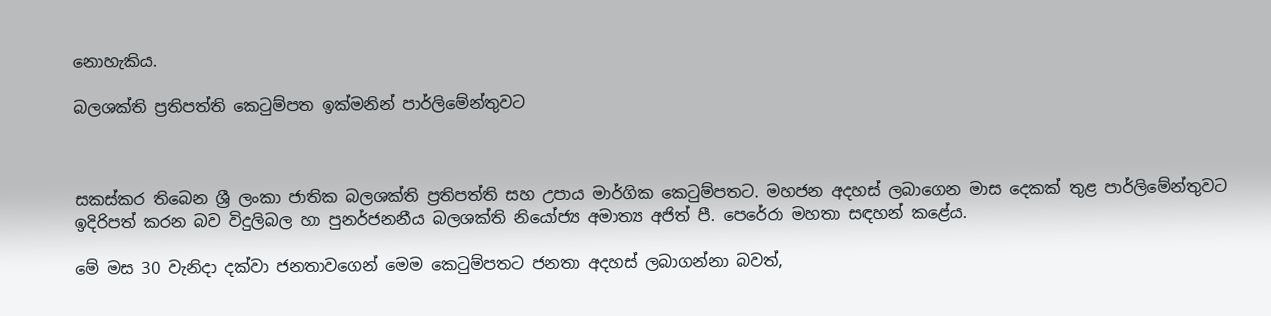නොහැකිය.

බලශක්ති ප්‍රතිපත්ති කෙටුම්පත ඉක්මනින් පාර්ලිමේන්තුවට



සකස්කර තිබෙන ශ්‍රී ලංකා ජාතික බලශක්ති ප්‍රතිපත්ති සහ උපාය මාර්ගික කෙටුම්පතට. මහජන අදහස් ලබාගෙන මාස දෙකක් තුළ පාර්ලිමේන්තුවට ඉදිරිපත් කරන බව විදුලිබල හා පුනර්ජනනීය බලශක්ති නියෝජ්‍ය අමාත්‍ය අජිත් පී. පෙරේරා මහතා සඳහන් කළේය.

මේ මස 30 වැනිදා දක්වා ජනතාවගෙන් මෙම කෙටුම්පතට ජනතා අදහස් ලබාගන්නා බවත්,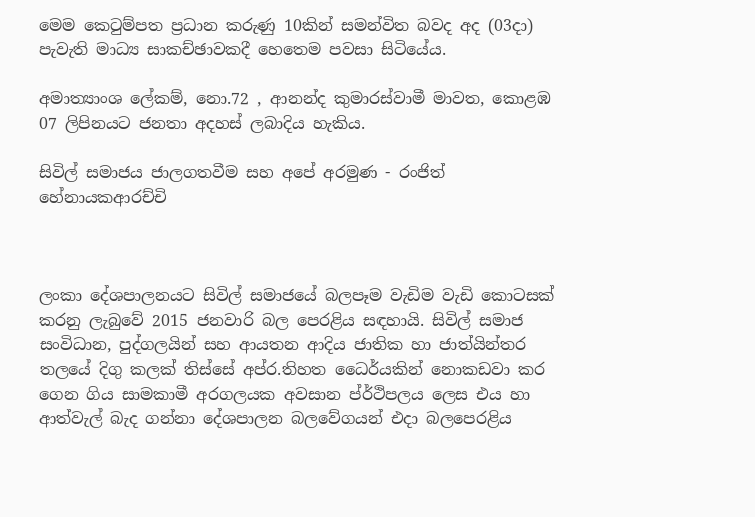මෙම කෙටුම්පත ප්‍රධාන කරුණු 10කින් සමන්විත බවද අද (03දා) පැවැති මාධ්‍ය සාකච්ඡාවකදී හෙතෙම පවසා සිටියේය.

අමාත්‍යාංශ ලේකම්, නො.72 , ආනන්ද කුමාරස්වාමී මාවත, කොළඹ 07 ලිපිනයට ජනතා අදහස් ලබාදිය හැකිය.

සිවිල් සමාජය ජාලගතවීම සහ අපේ අරමුණ - රංජිත් හේනායකආරච්චි



ලංකා දේශපාලනයට සිවිල් සමාජයේ බලපෑම වැඩිම වැඩි කොටසක් කරනු ලැබුවේ 2015 ජනවාරි බල පෙරළිය සඳහායි. සිවිල් සමාජ සංවිධාන, පුද්ගලයින් සහ ආයතන ආදිය ජාතික හා ජාත්යින්තර තලයේ දිගු කලක් තිස්සේ අප්ර.තිහත ධෛර්යකින් නොකඩවා කර ගෙන ගිය සාමකාමී අරගලයක අවසාන ප්ර්ථිපලය ලෙස එය හා ආත්වැල් බැද ගන්නා දේශපාලන බලවේගයන් එදා බලපෙරළිය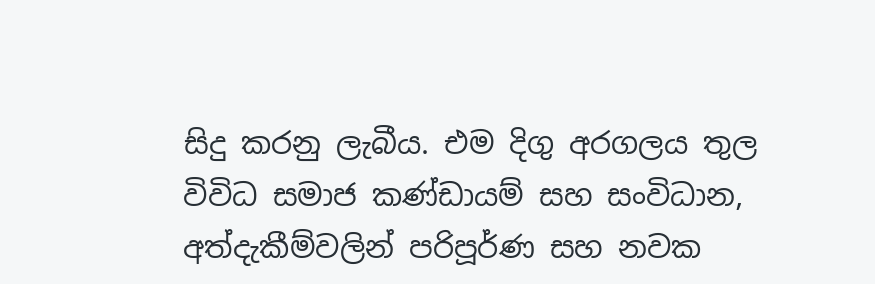සිදු කරනු ලැබීය. එම දිගු අරගලය තුල විවිධ සමාජ කණ්ඩායම් සහ සංවිධාන, අත්දැකීම්වලින් පරිපූර්ණ සහ නවක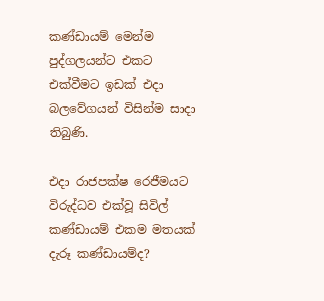කණ්ඩායම් මෙන්ම පුද්ගලයන්ට එකට එක්වීමට ඉඩක් එදා බලවේගයන් විසින්ම සාදා තිබුණි.

එදා රාජපක්ෂ රෙජීමයට විරුද්ධව එක්වූ සිවිල් කණ්ඩායම් එකම මතයක් දැරූ කණ්ඩායම්ද?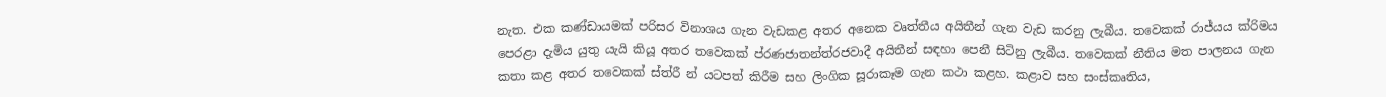නැත. එක කණ්ඩායමක් පරිසර විනාශය ගැන වැඩකළ අතර අනෙක වෘත්තීය අයිතීන් ගැන වැඩ කරනු ලැබීය. තවෙකක් රාජ්යය ක්රිමය පෙරළා දැමිය යුතු යැයි කියූ අතර තවෙකක් ප්රණජාතන්ත්රජවාදී අයිතීන් සඳහා පෙනී සිටිනු ලැබීය. තවෙකක් නීතිය මත පාලනය ගැන කතා කළ අතර තවෙකක් ස්ත්රී න් යටපත් කිරීම සහ ලිංගික සූරාකෑම ගැන කථා කළහ. කළාව සහ සංස්කෘතිය,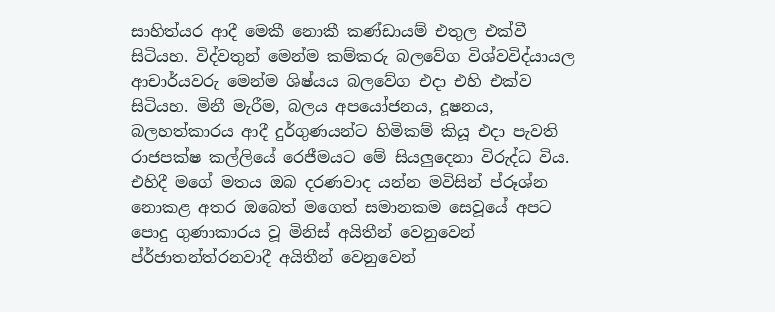සාහිත්යර ආදී මෙකී නොකී කණ්ඩායම් එතුල එක්වී සිටියහ. විද්වතුන් මෙන්ම කම්කරු බලවේග විශ්වවිද්යායල ආචාර්යවරු මෙන්ම ශිෂ්යය බලවේග එදා එහි එක්ව සිටියහ. මිනී මැරීම, බලය අපයෝජනය, දූෂනය, බලහත්කාරය ආදී දුර්ගුණයන්ට හිමිකම් කියූ එදා පැවති රාජපක්ෂ කල්ලියේ රෙජීමයට මේ සියලුදෙනා විරුද්ධ විය. එහිදී මගේ මතය ඔබ දරණවාද යන්න මවිසින් ප්රූශ්න නොකළ අතර ඔබෙත් මගෙත් සමානකම සෙවූයේ අපට පොදු ගුණාකාරය වූ මිනිස් අයිතීන් වෙනුවෙන් ප්ර්ජාතන්ත්රනවාදී අයිතීන් වෙනුවෙන්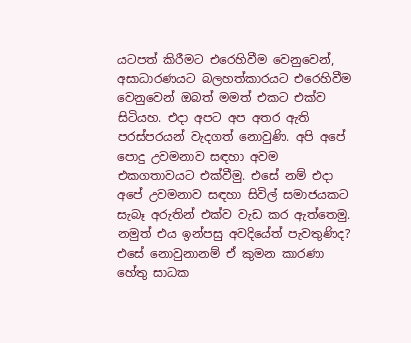යටපත් කිරීමට එරෙහිවීම වෙනුවෙන්, අසාධාරණයට බලහත්කාරයට එරෙහිවීම වෙනුවෙන් ඔබත් මමත් එකට එක්ව සිටියහ. එදා අපට අප අතර ඇති පරස්පරයන් වැදගත් නොවුණි. අපි අපේ පොදු උවමනාව සඳහා අවම එකගතාවයට එක්වීමු. එසේ නම් එදා අපේ උවමනාව සඳහා සිවිල් සමාජයකට සැබෑ අරුතින් එක්ව වැඩ කර ඇත්තෙමු. නමුත් එය ඉන්පසු අවදියේත් පැවතුණිද? එසේ නොවුනානම් ඒ කුමන කාරණා හේතු සාධක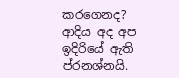කරගෙනද? ආදිය අද අප ඉදිරියේ ඇති ප්රනශ්නයි.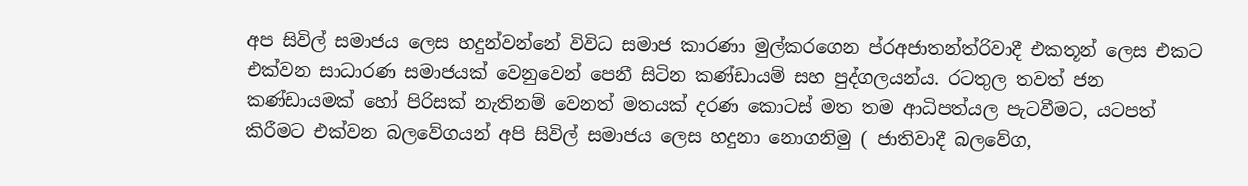අප සිවිල් සමාජය ලෙස හදුන්වන්නේ විවිධ සමාජ කාරණා මුල්කරගෙන ප්රඅජාතන්ත්රිවාදී එකතූන් ලෙස එකට එක්වන සාධාරණ සමාජයක් වෙනුවෙන් පෙනී සිටින කණ්ඩායම් සහ පුද්ගලයන්ය. රටතුල තවත් ජන කණ්ඩායමක් හෝ පිරිසක් නැතිනම් වෙනත් මතයක් දරණ කොටස් මත තම ආධිපත්යල පැටවීමට, යටපත් කිරීමට එක්වන බලවේගයන් අපි සිවිල් සමාජය ලෙස හදුනා නොගනිමු ( ජාතිවාදී බලවේග,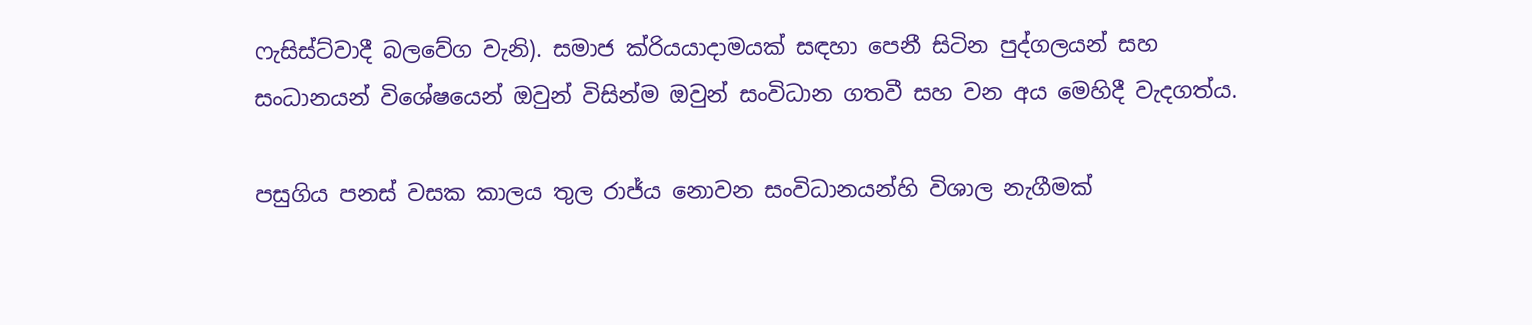ෆැසිස්ට්වාදී බලවේග වැනි). සමාජ ක්රියයාදාමයක් සඳහා පෙනී සිටින පුද්ගලයන් සහ සංධානයන් විශේෂයෙන් ඔවුන් විසින්ම ඔවුන් සංවිධාන ගතවී සහ වන අය මෙහිදී වැදගත්ය.

පසුගිය පනස් වසක කාලය තුල රාජ්ය නොවන සංවිධානයන්හි විශාල නැගීමක්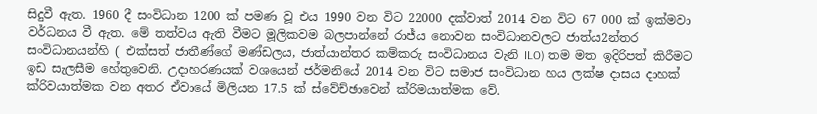සිදුවී ඇත. 1960 දී සංවිධාන 1200 ක් පමණ වූ එය 1990 වන විට 22000 දක්වාත් 2014 වන විට 67 000 ක් ඉක්මවා වර්ධනය වී ඇත. මේ තත්වය ඇති වීමට මූලිකවම බලපාන්නේ රාජ්ය නොවන සංවිධානවලට ජාත්ය2න්තර සංවිධානයන්හි ( එක්සත් ජාතීණ්ගේ මණ්ඩලය, ජාත්යාන්තර කම්කරු සංවිධානය වැනි ILO) තම මත ඉදිරිපත් කිරීමට ඉඩ සැලසීම හේතුවෙනි. උදාහරණයක් වශයෙන් ජර්මනියේ 2014 වන විට සමාජ සංවිධාන හය ලක්ෂ දාසය දාහක් ක්රිවයාත්මක වන අතර ඒවායේ මිලියන 17.5 ක් ස්වේච්ඡාවෙන් ක්රිමයාත්මක වේ.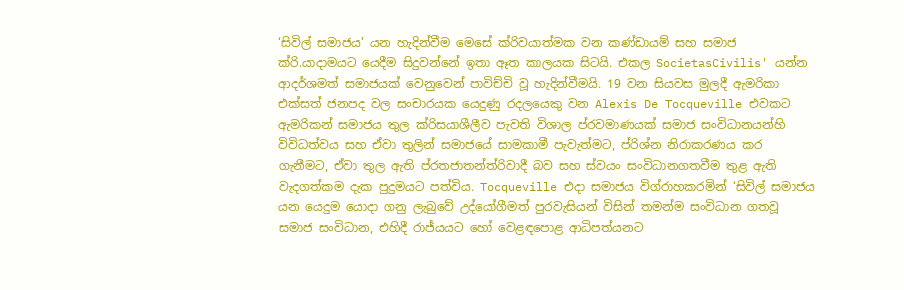‘සිවිල් සමාජය' යන හැදින්වීම මෙසේ ක්රිවයාත්මක වන කණ්ඩායම් සහ සමාජ ක්රි.යාදාමයට යෙදීම සිදුවන්නේ ඉතා ඈත කාලයක සිටයි. එකල SocietasCivilis' යන්න ආදර්ශමත් සමාජයක් වෙනුවෙන් පාවිච්චි වූ හැදින්වීමයි. 19 වන සියවස මුලදී ඇමරිකා එක්සත් ජනපද වල සංචාරයක යෙදුණු රදලයෙකු වන Alexis De Tocqueville එවකට ඇමරිකන් සමාජය තුල ක්රිසයාශීලීව පැවති විශාල ප්රවමාණයක් සමාජ සංවිධානයන්හි විවිධත්වය සහ ඒවා තුලින් සමාජයේ සාමකාමී පැවැත්මට, ප්රිශ්න නිරාකරණය කර ගැනීමට, ඒවා තුල ඇති ප්රතජාතන්ත්රිවාදී බව සහ ස්වයං සංවිධානගතවීම තුළ ඇති වැදගත්කම දැක පුදුමයට පත්විය. Tocqueville එදා සමාජය විග්රාහකරමින් ‘සිවිල් සමාජය යන යෙදුම යොදා ගනු ලැබුවේ උද්යෝගීමත් පුරවැසියන් විසින් තමන්ම සංවිධාන ගතවූ සමාජ සංවිධාන, එහිදී රාජ්යයට හෝ වෙළඳපොළ ආධිපත්යනට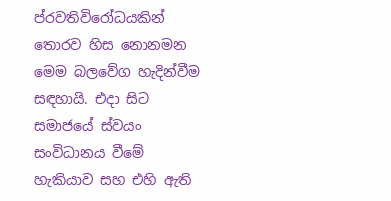ප්රවතිවිරෝධයකින් තොරව හිස නොනමන මෙම බලවේග හැදින්වීම සඳහායි. එදා සිට සමාජයේ ස්වයං සංවිධානය වීමේ හැකියාව සහ එහි ඇති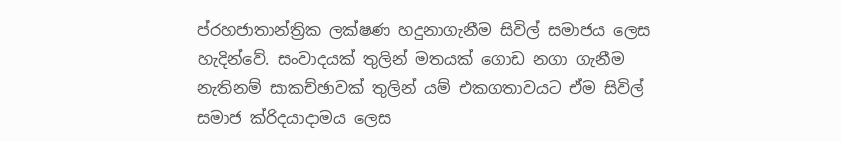ප්රහජාතාන්ත්‍රික ලක්ෂණ හදුනාගැනීම සිවිල් සමාජය ලෙස හැදින්වේ. සංවාදයක් තුලින් මතයක් ගොඩ නගා ගැනීම නැතිනම් සාකච්ඡාවක් තුලින් යම් එකගතාවයට ඒම සිවිල් සමාජ ක්රිදයාදාමය ලෙස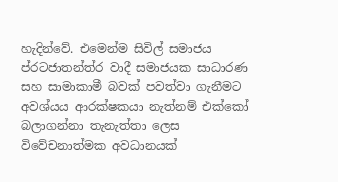හැදින්වේ. එමෙන්ම සිවිල් සමාජය ප්රටජාතන්ත්ර වාදී සමාජයක සාධාරණ සහ සාමාකාමී බවක් පවත්වා ගැනීමට අවශ්යය ආරක්ෂකයා නැත්නම් එක්කෝ බලාගන්නා තැනැත්තා ලෙස විවේචනාත්මක අවධානයක්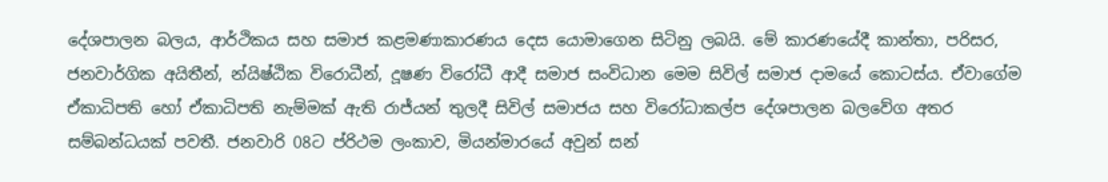දේශපාලන බලය, ආර්ථිකය සහ සමාජ කළමණාකාරණය දෙස යොමාගෙන සිටිනු ලබයි. මේ කාරණයේදී කාන්තා, පරිසර, ජනවාර්ගික අයිතීන්, න්යිෂ්ඨික විරොධීන්, දූෂණ විරෝධී ආදී සමාජ සංවිධාන මෙම සිවිල් සමාජ දාමයේ කොටස්ය. ඒවාගේම ඒකාධිපති හෝ ඒකාධිපති නැම්මක් ඇති රාජ්ය‍න් තුලදී සිවිල් සමාජය සහ විරෝධාකල්ප දේශපාලන බලවේග අතර සම්බන්ධයක් පවතී. ජනවාරි 08ට ප්රිථම ලංකාව, මියන්මාරයේ අවුන් සන්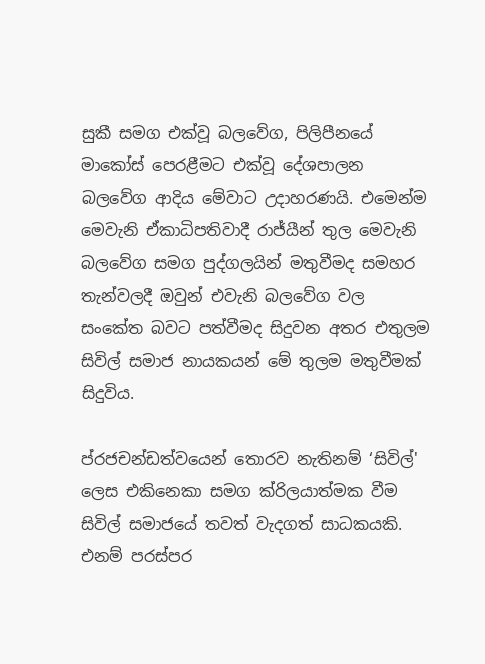සුකී සමග එක්වූ බලවේග, පිලිපීනයේ මාකෝස් පෙරළීමට එක්වූ දේශපාලන බලවේග ආදිය මේවාට උදාහරණයි. එමෙන්ම මෙවැනි ඒකාධිපතිවාදී රාජ්යීන් තුල මෙවැනි බලවේග සමග පුද්ගලයින් මතුවීමද සමහර තැන්වලදී ඔවුන් එවැනි බලවේග වල සංකේත බවට පත්වීමද සිදුවන අතර එතුලම සිවිල් සමාජ නායකයන් මේ තුලම මතුවීමක් සිදුවිය.

ප්රජචන්ඩත්වයෙන් තොරව නැතිනම් ‘සිවිල්' ලෙස එකිනෙකා සමග ක්රිලයාත්මක වීම සිවිල් සමාජයේ තවත් වැදගත් සාධකයකි. එනම් පරස්පර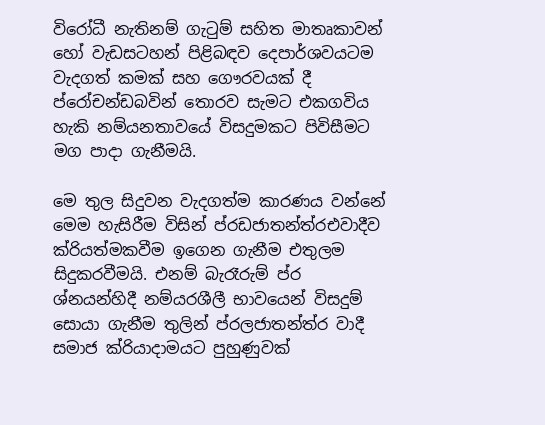විරෝධී නැතිනම් ගැටුම් සහිත මාතෘකාවන් හෝ වැඩසටහන් පිළිබඳව දෙපාර්ශවයටම වැදගත් කමක් සහ ගෞරවයක් දී ප්රෝචන්ඩබවින් තොරව සැමට එකගවිය හැකි නම්යනතාවයේ විසදුමකට පිවිසීමට මග පාදා ගැනීමයි.

මෙ තුල සිදුවන වැදගත්ම කාරණය වන්නේ මෙම හැසිරීම විසින් ප්රඩජාතන්ත්රඑවාදීව ක්රියත්මකවීම ඉගෙන ගැනීම එතුලම සිදුකරවීමයි. එනම් බැරෑරුම් ප්ර ශ්නයන්හිදී නම්යරශීලී භාවයෙන් විසදුම් සොයා ගැනීම තුලින් ප්රලජාතන්ත්ර වාදී සමාජ ක්රියාදාමයට පුහුණුවක්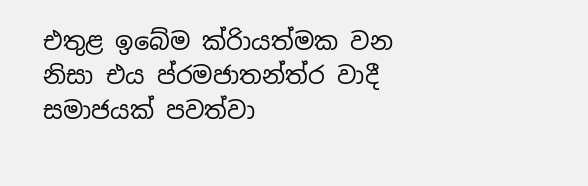එතුළ ඉබේම ක්රිායත්මක වන නිසා එය ප්රමජාතන්ත්ර වාදී සමාජයක් පවත්වා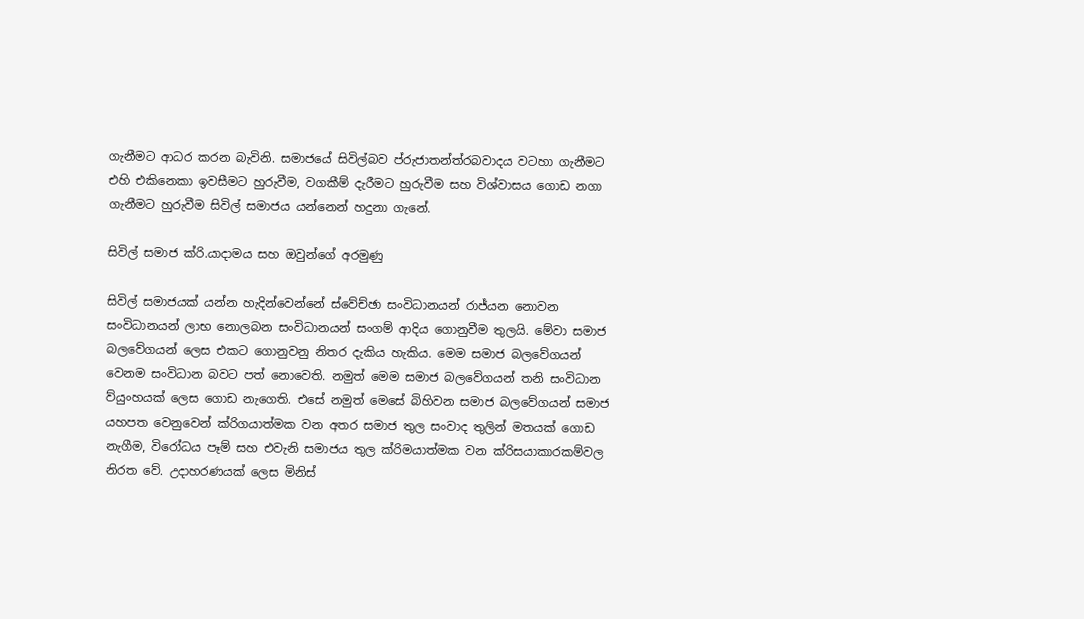ගැනීමට ආධර කරන බැවිනි. සමාජයේ සිවිල්බව ප්රුජාතන්ත්රබවාදය වටහා ගැනීමට එහි එකිනෙකා ඉවසීමට හුරුවීම, වගකීම් දැරීමට හුරුවීම සහ විශ්වාසය ගොඩ නගා ගැනීමට හුරුවීම සිවිල් සමාජය යන්නෙන් හදුනා ගැනේ.

සිවිල් සමාජ ක්රි.යාදාමය සහ ඔවුන්ගේ අරමුණු

සිවිල් සමාජයක් යන්න හැදින්වෙන්නේ ස්වේච්ඡා සංවිධානයන් රාජ්යන නොවන සංවිධානයන් ලාභ නොලබන සංවිධානයන් සංගම් ආදිය ගොනුවීම තුලයි. මේවා සමාජ බලවේගයන් ලෙස එකට ගොනුවනු නිතර දැකිය හැකිය. මෙම සමාජ බලවේගයන් වෙනම සංවිධාන බවට පත් නොවෙති. නමුත් මෙම සමාජ බලවේගයන් තනි සංවිධාන ව්යුංහයක් ලෙස ගොඩ නැගෙති. එසේ නමුත් මෙසේ බිහිවන සමාජ බලවේගයන් සමාජ යහපත වෙනුවෙන් ක්රිගයාත්මක වන අතර සමාජ තුල සංවාද තුලින් මතයක් ගොඩ නැගීම, විරෝධය පෑම් සහ එවැනි සමාජය තුල ක්රිමයාත්මක වන ක්රිසයාකාරකම්වල නිරත වේ. උදාහරණයක් ලෙස මිනිස්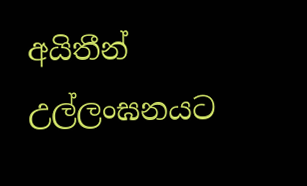අයිතීන් උල්ලංඝනයට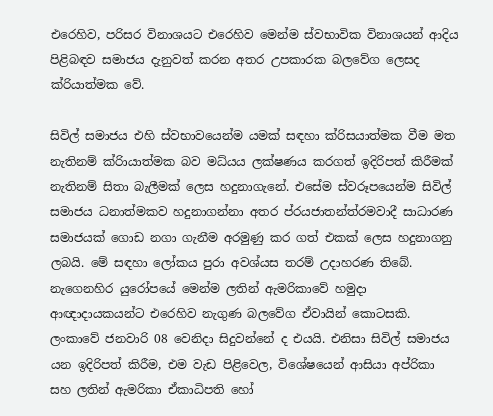එරෙහිව, පරිසර විනාශයට එරෙහිව මෙන්ම ස්වභාවික විනාශයන් ආදිය පිළිබඳව සමාජය දැනුවත් කරන අතර උපකාරක බලවේග ලෙසද ක්රියාත්මක වේ.

සිවිල් සමාජය එහි ස්වභාවයෙන්ම යමක් සඳහා ක්රිසයාත්මක වීම මත නැතිනම් ක්රිායාත්මක බව මධ්යය ලක්ෂණය කරගත් ඉදිරිපත් කිරීමක් නැතිනම් සිතා බැලීමක් ලෙස හදුනාගැනේ. එසේම ස්වරූපයෙන්ම සිවිල් සමාජය ධනාත්මකව හදුනාගන්නා අතර ප්රයජාතන්ත්රමවාදී සාධාරණ සමාජයක් ගොඩ නගා ගැනීම අරමුණු කර ගත් එකක් ලෙස හදුනාගනු ලබයි. මේ සඳහා ලෝකය පුරා අවශ්යස තරම් උදාහරණ තිබේ. නැගෙනහිර යුරෝපයේ මෙන්ම ලතින් ඇමරිකාවේ හමුදා ආඥාදායකයන්ට එරෙහිව නැගුණ බලවේග ඒවායින් කොටසකි. ලංකාවේ ජනවාරි 08 වෙනිදා සිදුවන්නේ ද එයයි. එනිසා සිවිල් සමාජය යන ඉදිරිපත් කිරීම, එම වැඩ පිළිවෙල, විශේෂයෙන් ආසියා අප්රිකා සහ ලතින් ඇමරිකා ඒකාධිපති හෝ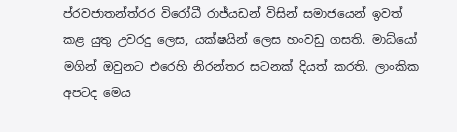ප්රවජාතන්ත්රර විරෝධී රාජ්යඩන් විසින් සමාජයෙන් ඉවත් කළ යුතු උවරදු ලෙස, යක්ෂයින් ලෙස හංවඩු ගසති. මාධ්යෝ මගින් ඔවුනට එරෙහි නිරන්තර සටනක් දියත් කරති. ලාංකික අපටද මෙය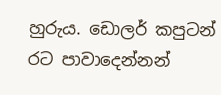හුරුය. ඩොලර් කපුටන් රට පාවාදෙන්නන්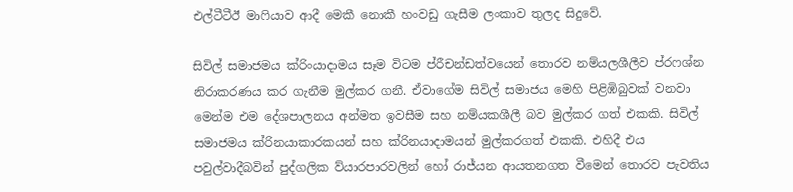එල්ටීටීඊ මාෆියාව ආදී මෙකී නොකී හංවඩු ගැසීම ලංකාව තුලද සිදුවේ.

සිවිල් සමාජමය ක්රිංයාදාමය සෑම විටම ප්රීචන්ඩත්වයෙන් තොරව නම්යලශීලීව ප්රෆශ්න නිරාකරණය කර ගැනීම මුල්කර ගනී. ඒවාගේම සිවිල් සමාජය මෙහි පිළිඹිබුවක් වනවා මෙන්ම එම දේශපාලනය අන්මත ඉවසීම සහ නම්යකශීලී බව මුල්කර ගත් එකකි. සිවිල් සමාජමය ක්රිනයාකාරකයන් සහ ක්රිනයාදාමයන් මුල්කරගත් එකකි. එහිදී එය පවුල්වාදීබවින් පුද්ගලික ව්යාරපාරවලින් හෝ රාජ්යන ආයතනගත වීමෙන් තොරව පැවතිය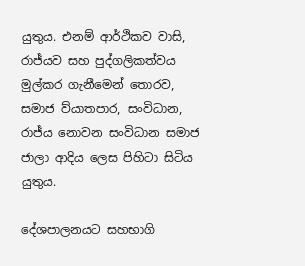යුතුය. එනම් ආර්ථිකව වාසි, රාජ්යව සහ පුද්ගලිකත්වය මුල්කර ගැනීමෙන් තොරව, සමාජ ව්යාතපාර, සංවිධාන, රාජ්ය නොවන සංවිධාන සමාජ ජාලා ආදිය ලෙස පිහිටා සිටිය යුතුය.

දේශපාලනයට සහභාගි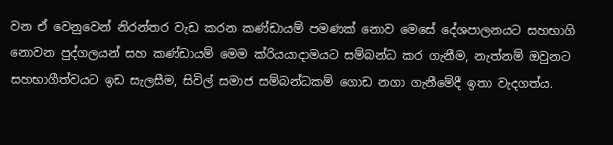වන ඒ වෙනුවෙන් නිරන්තර වැඩ කරන කණ්ඩායම් පමණක් නොව මෙසේ දේශපාලනයට සහභාගි නොවන පුද්ගලයන් සහ කණ්ඩායම් මෙම ක්රියයාදාමයට සම්බන්ධ කර ගැනීම, නැත්නම් ඔවුනට සහභාගීත්වයට ඉඩ සැලසීම, සිවිල් සමාජ සම්බන්ධකම් ගොඩ නගා ගැනීමේදී ඉතා වැදගත්ය.